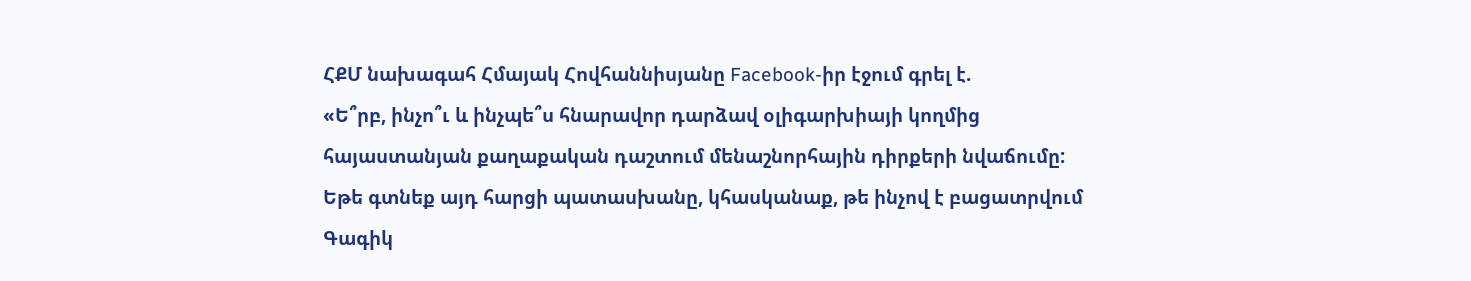ՀՔՄ նախագահ Հմայակ Հովհաննիսյանը Facebook-իր էջում գրել է.
«Ե՞րբ, ինչո՞ւ և ինչպե՞ս հնարավոր դարձավ օլիգարխիայի կողմից հայաստանյան քաղաքական դաշտում մենաշնորհային դիրքերի նվաճումը: Եթե գտնեք այդ հարցի պատասխանը, կհասկանաք, թե ինչով է բացատրվում Գագիկ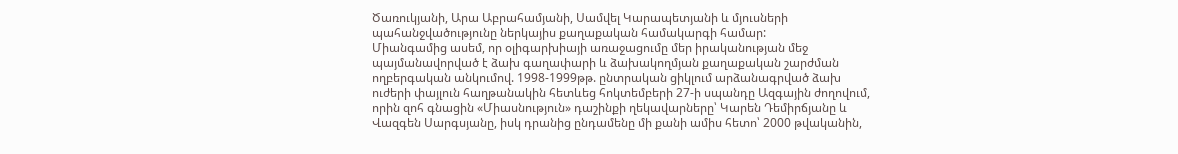Ծառուկյանի, Արա Աբրահամյանի, Սամվել Կարապետյանի և մյուսների պահանջվածությունը ներկայիս քաղաքական համակարգի համար:
Միանգամից ասեմ, որ օլիգարխիայի առաջացումը մեր իրականության մեջ պայմանավորված է ձախ գաղափարի և ձախակողմյան քաղաքական շարժման ողբերգական անկումով. 1998-1999թթ. ընտրական ցիկլում արձանագրված ձախ ուժերի փայլուն հաղթանակին հետևեց հոկտեմբերի 27-ի սպանդը Ազգային ժողովում, որին զոհ գնացին «Միասնություն» դաշինքի ղեկավարները՝ Կարեն Դեմիրճյանը և Վազգեն Սարգսյանը, իսկ դրանից ընդամենը մի քանի ամիս հետո՝ 2000 թվականին,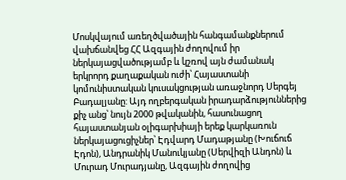Մոսկվայում առեղծվածային հանգամանքներում վախճանվեց ՀՀ Ազգային ժողովում իր ներկայացվածությամբ և կշռով այն ժամանակ երկրորդ քաղաքական ուժի՝ Հայաստանի կոմունիստական կուսակցության առաջնորդ Սերգեյ Բադալյանը: Այդ ողբերգական իրադարձություններից քիչ անց՝ նույն 2000 թվականին, հասունացող հայաստանյան օլիգարխիայի երեք կարկառուն ներկայացուցիչներ՝ Էդվարդ Մադաթյանը (Խուճուճ Էդոն), Անդրանիկ Մանուկյանը (Սերվիզի Անդոն) և Մուրադ Մուրադյանը, Ազգային ժողովից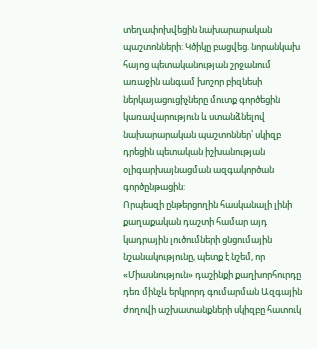տեղափոխվեցին նախարարական պաշտոնների: Կծիկը բացվեց. նորանկախ հայոց պետականության շրջանում առաջին անգամ խոշոր բիզնեսի ներկայացուցիչները մուտք գործեցին կառավարություն և ստանձնելով նախարարական պաշտոններ՝ սկիզբ դրեցին պետական իշխանության օլիգարխայնացման ազգակործան գործընթացին:
Որպեսզի ընթերցողին հասկանալի լինի քաղաքական դաշտի համար այդ կադրային լուծումների ցնցումային նշանակությունը, պետք է նշեմ, որ «Միասնություն» դաշինքի քաղխորհուրդը դեռ մինչև երկրորդ գումարման Ազգային ժողովի աշխատանքների սկիզբը հատուկ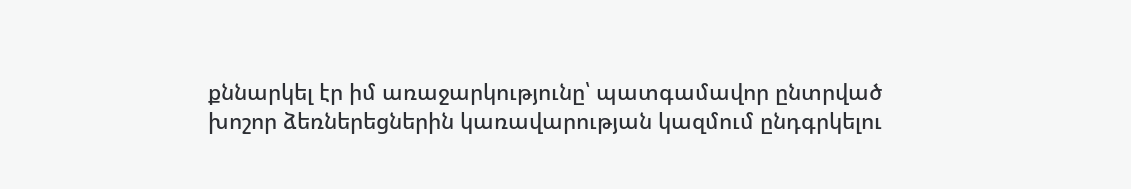քննարկել էր իմ առաջարկությունը՝ պատգամավոր ընտրված խոշոր ձեռներեցներին կառավարության կազմում ընդգրկելու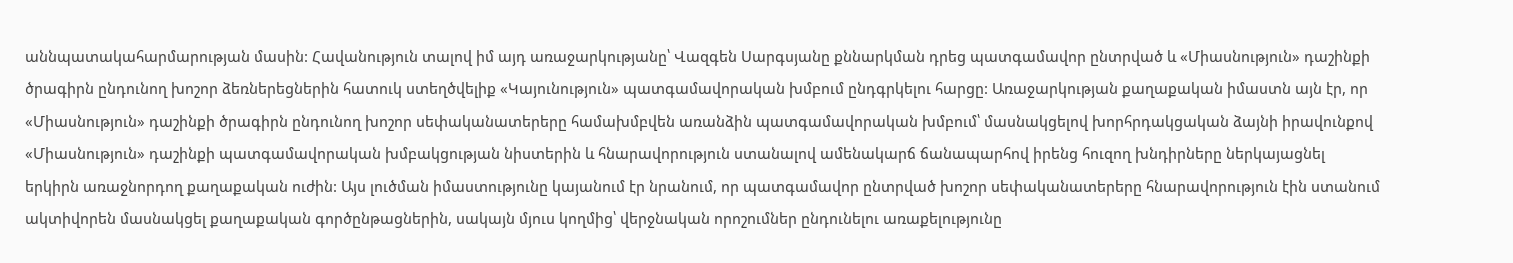աննպատակահարմարության մասին: Հավանություն տալով իմ այդ առաջարկությանը՝ Վազգեն Սարգսյանը քննարկման դրեց պատգամավոր ընտրված և «Միասնություն» դաշինքի ծրագիրն ընդունող խոշոր ձեռներեցներին հատուկ ստեղծվելիք «Կայունություն» պատգամավորական խմբում ընդգրկելու հարցը: Առաջարկության քաղաքական իմաստն այն էր, որ «Միասնություն» դաշինքի ծրագիրն ընդունող խոշոր սեփականատերերը համախմբվեն առանձին պատգամավորական խմբում՝ մասնակցելով խորհրդակցական ձայնի իրավունքով «Միասնություն» դաշինքի պատգամավորական խմբակցության նիստերին և հնարավորություն ստանալով ամենակարճ ճանապարհով իրենց հուզող խնդիրները ներկայացնել երկիրն առաջնորդող քաղաքական ուժին: Այս լուծման իմաստությունը կայանում էր նրանում, որ պատգամավոր ընտրված խոշոր սեփականատերերը հնարավորություն էին ստանում ակտիվորեն մասնակցել քաղաքական գործընթացներին, սակայն մյուս կողմից՝ վերջնական որոշումներ ընդունելու առաքելությունը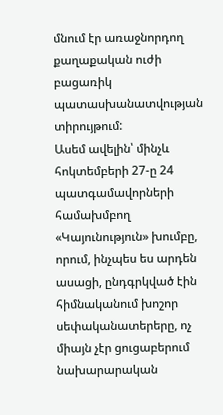մնում էր առաջնորդող քաղաքական ուժի բացառիկ պատասխանատվության տիրույթում:
Ասեմ ավելին՝ մինչև հոկտեմբերի 27-ը 24 պատգամավորների համախմբող «Կայունություն» խումբը, որում, ինչպես ես արդեն ասացի, ընդգրկված էին հիմնականում խոշոր սեփականատերերը, ոչ միայն չէր ցուցաբերում նախարարական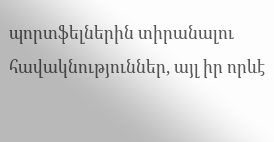պորտֆելներին տիրանալու հավակնություններ, այլ իր որևէ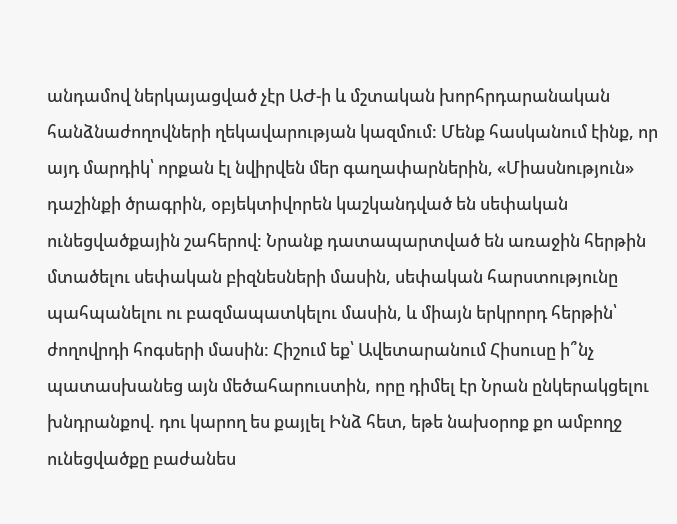անդամով ներկայացված չէր ԱԺ-ի և մշտական խորհրդարանական հանձնաժողովների ղեկավարության կազմում: Մենք հասկանում էինք, որ այդ մարդիկ՝ որքան էլ նվիրվեն մեր գաղափարներին, «Միասնություն» դաշինքի ծրագրին, օբյեկտիվորեն կաշկանդված են սեփական ունեցվածքային շահերով: Նրանք դատապարտված են առաջին հերթին մտածելու սեփական բիզնեսների մասին, սեփական հարստությունը պահպանելու ու բազմապատկելու մասին, և միայն երկրորդ հերթին՝ ժողովրդի հոգսերի մասին: Հիշում եք՝ Ավետարանում Հիսուսը ի՞նչ պատասխանեց այն մեծահարուստին, որը դիմել էր Նրան ընկերակցելու խնդրանքով. դու կարող ես քայլել Ինձ հետ, եթե նախօրոք քո ամբողջ ունեցվածքը բաժանես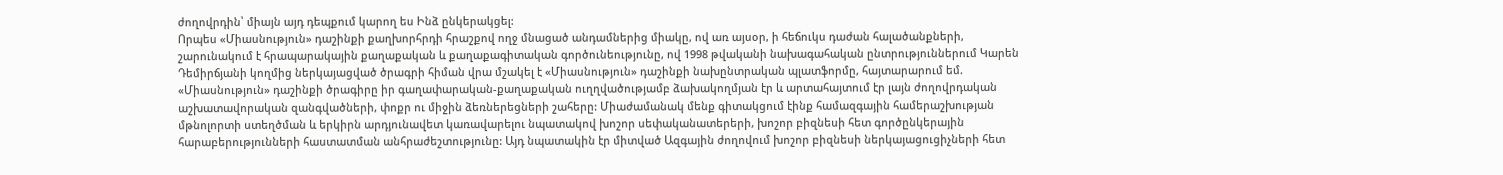ժողովրդին՝ միայն այդ դեպքում կարող ես Ինձ ընկերակցել:
Որպես «Միասնություն» դաշինքի քաղխորհրդի հրաշքով ողջ մնացած անդամներից միակը, ով առ այսօր, ի հեճուկս դաժան հալածանքների, շարունակում է հրապարակային քաղաքական և քաղաքագիտական գործունեությունը, ով 1998 թվականի նախագահական ընտրություններում Կարեն Դեմիրճյանի կողմից ներկայացված ծրագրի հիման վրա մշակել է «Միասնություն» դաշինքի նախընտրական պլատֆորմը, հայտարարում եմ. «Միասնություն» դաշինքի ծրագիրը իր գաղափարական-քաղաքական ուղղվածությամբ ձախակողմյան էր և արտահայտում էր լայն ժողովրդական աշխատավորական զանգվածների, փոքր ու միջին ձեռներեցների շահերը: Միաժամանակ մենք գիտակցում էինք համազգային համերաշխության մթնոլորտի ստեղծման և երկիրն արդյունավետ կառավարելու նպատակով խոշոր սեփականատերերի, խոշոր բիզնեսի հետ գործընկերային հարաբերությունների հաստատման անհրաժեշտությունը: Այդ նպատակին էր միտված Ազգային ժողովում խոշոր բիզնեսի ներկայացուցիչների հետ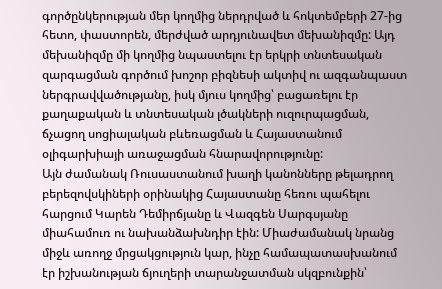գործընկերության մեր կողմից ներդրված և հոկտեմբերի 27-ից հետո, փաստորեն, մերժված արդյունավետ մեխանիզմը: Այդ մեխանիզմը մի կողմից նպաստելու էր երկրի տնտեսական զարգացման գործում խոշոր բիզնեսի ակտիվ ու ազգանպաստ ներգրավվածությանը, իսկ մյուս կողմից՝ բացառելու էր քաղաքական և տնտեսական լծակների ուզուրպացման, ճչացող սոցիալական բևեռացման և Հայաստանում օլիգարխիայի առաջացման հնարավորությունը:
Այն ժամանակ Ռուսաստանում խաղի կանոնները թելադրող բերեզովսկիների օրինակից Հայաստանը հեռու պահելու հարցում Կարեն Դեմիրճյանը և Վազգեն Սարգսյանը միահամուռ ու նախանձախնդիր էին: Միաժամանակ նրանց միջև առողջ մրցակցություն կար, ինչը համապատասխանում էր իշխանության ճյուղերի տարանջատման սկզբունքին՝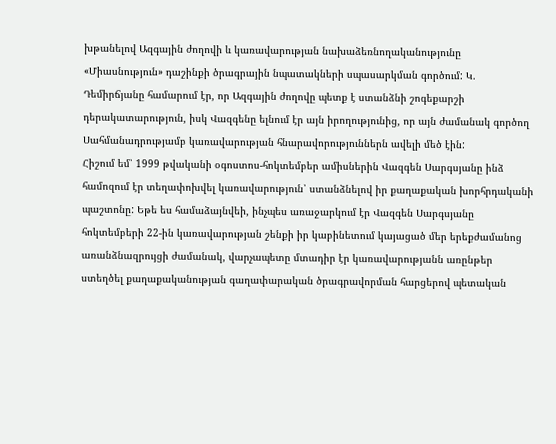խթանելով Ազգային ժողովի և կառավարության նախաձեռնողականությունը «Միասնություն» դաշինքի ծրագրային նպատակների սպասարկման գործում: Կ. Դեմիրճյանը համարում էր, որ Ազգային ժողովը պետք է ստանձնի շոգեքարշի դերակատարություն, իսկ Վազգենը ելնում էր այն իրողությունից, որ այն ժամանակ գործող Սահմանադրությամբ կառավարության հնարավորություններն ավելի մեծ էին:
Հիշում եմ՝ 1999 թվականի օգոստոս-հոկտեմբեր ամիսներին Վազգեն Սարգսյանը ինձ համոզում էր տեղափոխվել կառավարություն՝ ստանձնելով իր քաղաքական խորհրդականի պաշտոնը: Եթե ես համաձայնվեի, ինչպես առաջարկում էր Վազգեն Սարգսյանը հոկտեմբերի 22-ին կառավարության շենքի իր կաբինետում կայացած մեր երեքժամանոց առանձնազրույցի ժամանակ, վարչապետը մտադիր էր կառավարությանն առընթեր ստեղծել քաղաքականության գաղափարական ծրագրավորման հարցերով պետական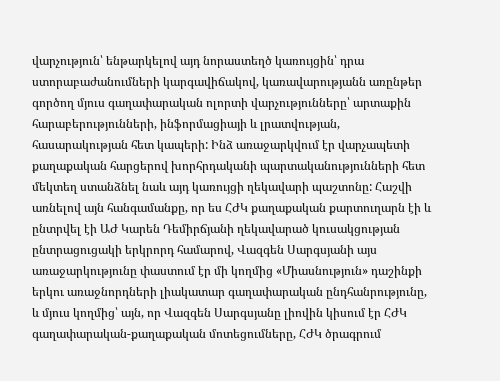վարչություն՝ ենթարկելով այդ նորաստեղծ կառույցին՝ դրա ստորաբաժանումների կարգավիճակով, կառավարությանն առընթեր գործող մյուս գաղափարական ոլորտի վարչությունները՝ արտաքին հարաբերությունների, ինֆորմացիայի և լրատվության, հասարակության հետ կապերի: Ինձ առաջարկվում էր վարչապետի քաղաքական հարցերով խորհրդականի պարտականությունների հետ մեկտեղ ստանձնել նաև այդ կառույցի ղեկավարի պաշտոնը: Հաշվի առնելով այն հանգամանքը, որ ես ՀԺԿ քաղաքական քարտուղարն էի և ընտրվել էի ԱԺ Կարեն Դեմիրճյանի ղեկավարած կուսակցության ընտրացուցակի երկրորդ համարով, Վազգեն Սարգսյանի այս առաջարկությունը փաստում էր մի կողմից «Միասնություն» դաշինքի երկու առաջնորդների լիակատար գաղափարական ընդհանրությունը, և մյուս կողմից՝ այն, որ Վազգեն Սարգսյանը լիովին կիսում էր ՀԺԿ գաղափարական-քաղաքական մոտեցումները, ՀԺԿ ծրագրում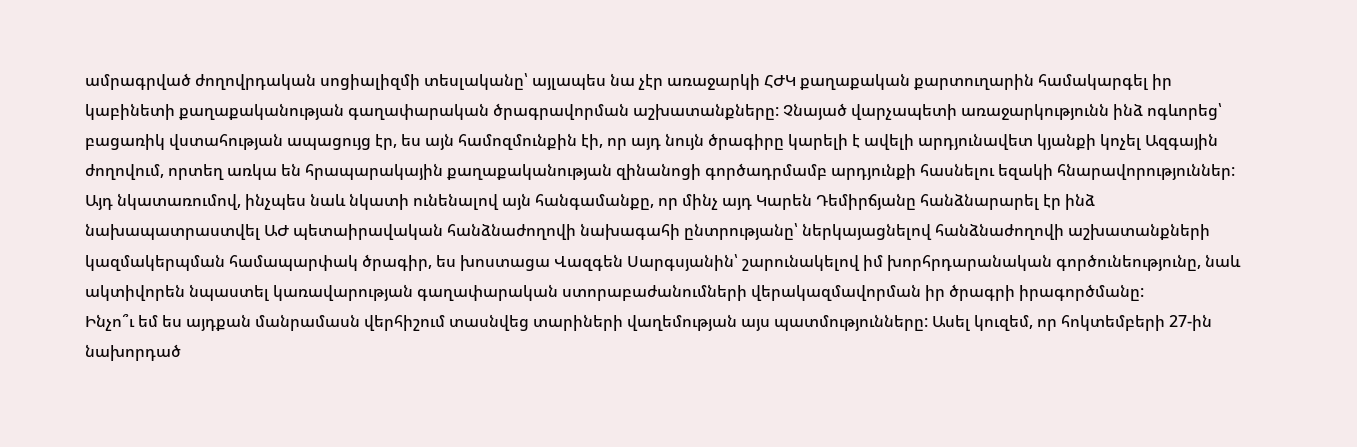ամրագրված ժողովրդական սոցիալիզմի տեսլականը՝ այլապես նա չէր առաջարկի ՀԺԿ քաղաքական քարտուղարին համակարգել իր կաբինետի քաղաքականության գաղափարական ծրագրավորման աշխատանքները: Չնայած վարչապետի առաջարկությունն ինձ ոգևորեց՝ բացառիկ վստահության ապացույց էր, ես այն համոզմունքին էի, որ այդ նույն ծրագիրը կարելի է ավելի արդյունավետ կյանքի կոչել Ազգային ժողովում, որտեղ առկա են հրապարակային քաղաքականության զինանոցի գործադրմամբ արդյունքի հասնելու եզակի հնարավորություններ: Այդ նկատառումով, ինչպես նաև նկատի ունենալով այն հանգամանքը, որ մինչ այդ Կարեն Դեմիրճյանը հանձնարարել էր ինձ նախապատրաստվել ԱԺ պետաիրավական հանձնաժողովի նախագահի ընտրությանը՝ ներկայացնելով հանձնաժողովի աշխատանքների կազմակերպման համապարփակ ծրագիր, ես խոստացա Վազգեն Սարգսյանին՝ շարունակելով իմ խորհրդարանական գործունեությունը, նաև ակտիվորեն նպաստել կառավարության գաղափարական ստորաբաժանումների վերակազմավորման իր ծրագրի իրագործմանը:
Ինչո՞ւ եմ ես այդքան մանրամասն վերհիշում տասնվեց տարիների վաղեմության այս պատմությունները: Ասել կուզեմ, որ հոկտեմբերի 27-ին նախորդած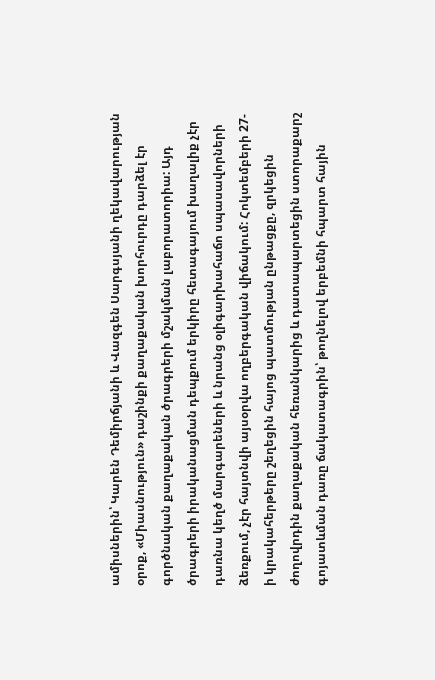ամիսներին՝ Կարեն Դեմիրճյանի և Վազգեն Սարգսյանի ղեկավարության օրոք, «Միասնություն» դաշինքի քաղաքական խորհուրդը դարձել էր գործնական քաղաքական ծրագրերի մշակման լաբորատորիա: Այդ ծրագրերի իրականացման դեպքում երկիրը հետագայում խաղալիք չէր դառնա կեղծ մարգարեների և նրանց օլիգարխահաճո սպասավորների ձեռքում, չէր հայտնվի այսօրվա ողբերգական վիճակում: Հոկտեմբերի 27-ի կրակահերթերը շեղեցին հայոց պատմության ընթացքը, զրկեցին ժողովրդին քաղաքական հեռանկարից և դատապարտեցին ստորաքարշ գոյատևման դառը ճակատագրին՝ թողնելով երբեմնի հպարտ հային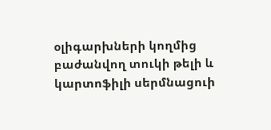օլիգարխների կողմից բաժանվող տուկի թելի և կարտոֆիլի սերմնացուի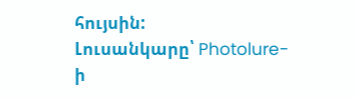հույսին:
Լուսանկարը՝ Photolure-ի